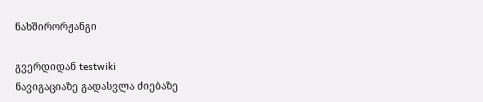ნახშირორჟანგი

გვერდიდან testwiki
ნავიგაციაზე გადასვლა ძიებაზე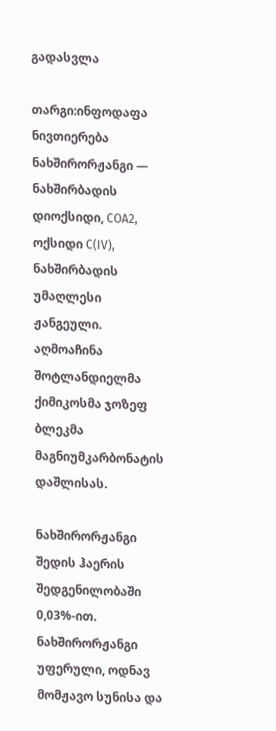გადასვლა

თარგი:ინფოდაფა ნივთიერება ნახშირორჟანგი — ნახშირბადის დიოქსიდი, COA2, ოქსიდი C(IV), ნახშირბადის უმაღლესი ჟანგეული. აღმოაჩინა შოტლანდიელმა ქიმიკოსმა ჯოზეფ ბლეკმა მაგნიუმკარბონატის დაშლისას.

ნახშირორჟანგი შედის ჰაერის შედგენილობაში 0,03%-ით. ნახშირორჟანგი უფერული, ოდნავ მომჟავო სუნისა და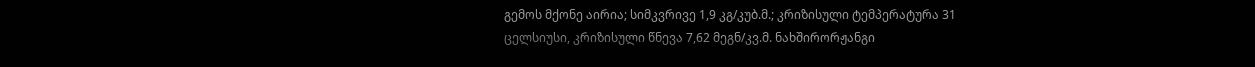გემოს მქონე აირია; სიმკვრივე 1,9 კგ/კუბ.მ.; კრიზისული ტემპერატურა 31 ცელსიუსი, კრიზისული წნევა 7,62 მეგნ/კვ.მ. ნახშირორჟანგი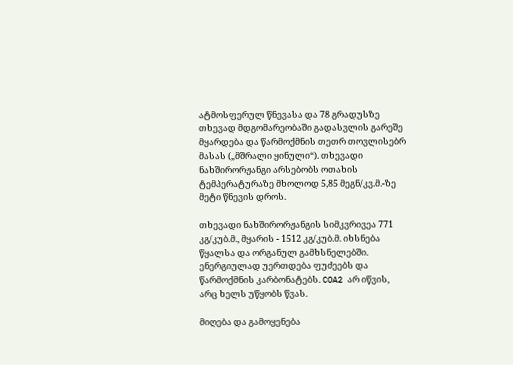ატმოსფერულ წნევასა და 78 გრადუსზე თხევად მდგომარეობაში გადასვლის გარეშე მყარდება და წარმოქმნის თეთრ თოვლისებრ მასას („მშრალი ყინული“). თხევადი ნახშირორჟანგი არსებობს ოთახის ტემპერატურაზე მხოლოდ 5,85 მეგნ/კვ.მ.-ზე მეტი წნევის დროს.

თხევადი ნახშირორჟანგის სიმკვრივეა 771 კგ/კუბ.მ., მყარის - 1512 კგ/კუბ.მ. იხსნება წყალსა და ორგანულ გამხსნელებში. ენერგიულად უერთდება ფუძეებს და წარმოქმნის კარბონატებს. COA2 არ იწვის, არც ხელს უწყობს წვას.

მიღება და გამოყენება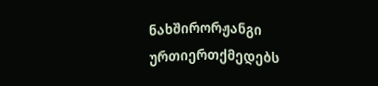ნახშირორჟანგი ურთიერთქმედებს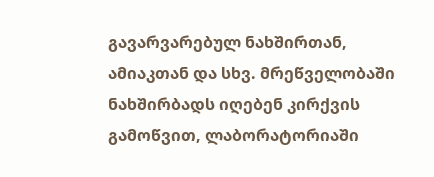გავარვარებულ ნახშირთან, ამიაკთან და სხვ. მრეწველობაში ნახშირბადს იღებენ კირქვის გამოწვით, ლაბორატორიაში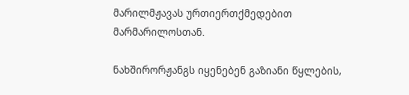მარილმჟავას ურთიერთქმედებით მარმარილოსთან.

ნახშირორჟანგს იყენებენ გაზიანი წყლების,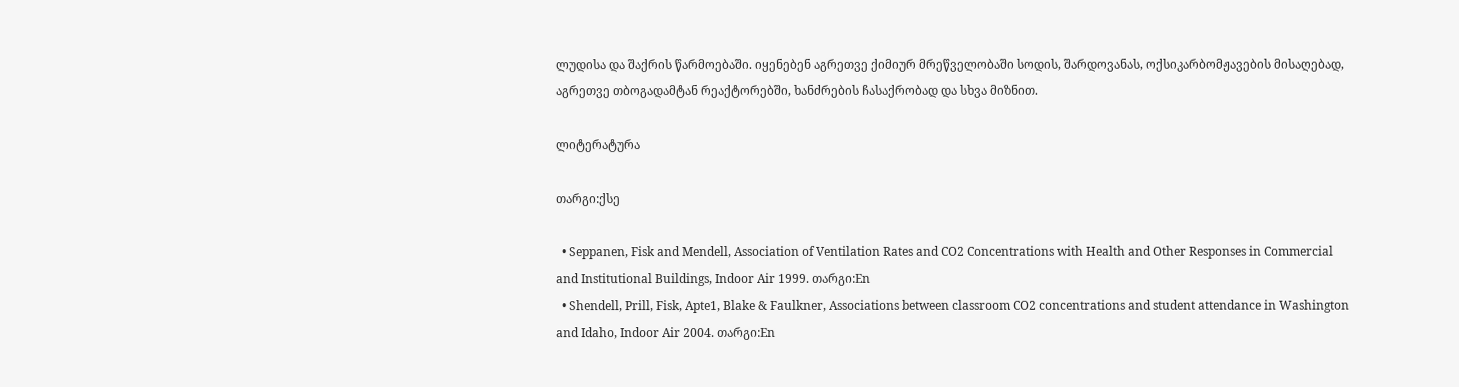ლუდისა და შაქრის წარმოებაში. იყენებენ აგრეთვე ქიმიურ მრეწველობაში სოდის, შარდოვანას, ოქსიკარბომჟავების მისაღებად, აგრეთვე თბოგადამტან რეაქტორებში, ხანძრების ჩასაქრობად და სხვა მიზნით.

ლიტერატურა

თარგი:ქსე

  • Seppanen, Fisk and Mendell, Association of Ventilation Rates and CO2 Concentrations with Health and Other Responses in Commercial and Institutional Buildings, Indoor Air 1999. თარგი:En
  • Shendell, Prill, Fisk, Apte1, Blake & Faulkner, Associations between classroom CO2 concentrations and student attendance in Washington and Idaho, Indoor Air 2004. თარგი:En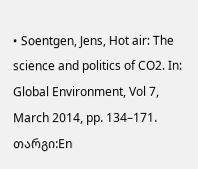• Soentgen, Jens, Hot air: The science and politics of CO2. In: Global Environment, Vol 7, March 2014, pp. 134–171. თარგი:En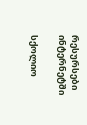რესურსები ინტერნეტში

სქოლიო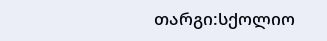თარგი:სქოლიო